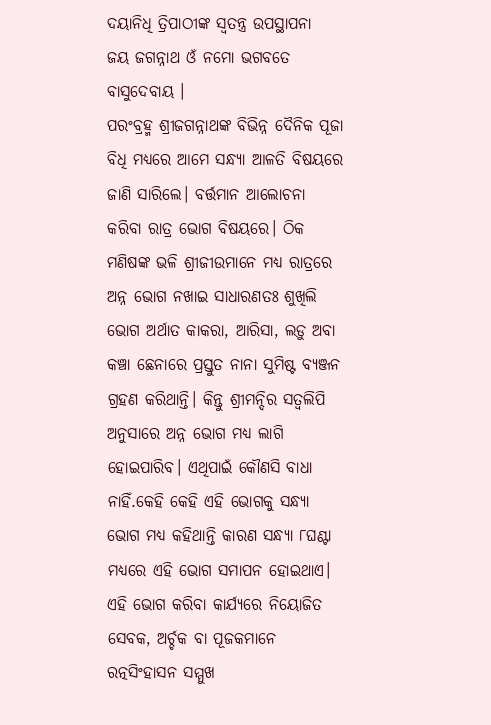ଦୟାନିଧି ତ୍ରିପାଠୀଙ୍କ ସ୍ଵତନ୍ତ୍ର ଉପସ୍ଥାପନା
ଜୟ ଜଗନ୍ନାଥ ଓଁ ନମୋ ଭଗବତେ ବାସୁଦେବାୟ ।
ପରଂବ୍ରହ୍ମ ଶ୍ରୀଜଗନ୍ନାଥଙ୍କ ବିଭିନ୍ନ ଦୈନିକ ପୂଜା ବିଧି ମଧ୍ୟରେ ଆମେ ସନ୍ଧ୍ୟା ଆଳତି ବିଷୟରେ ଜାଣି ସାରିଲେ। ବର୍ତ୍ତମାନ ଆଲୋଚନା କରିବା ରାତ୍ର ଭୋଗ ବିଷୟରେ। ଠିକ ମଣିଷଙ୍କ ଭଳି ଶ୍ରୀଜୀଉମାନେ ମଧ୍ୟ ରାତ୍ରରେ ଅନ୍ନ ଭୋଗ ନଖାଇ ସାଧାରଣତଃ ଶୁଖିଲି ଭୋଗ ଅର୍ଥାତ କାକରା, ଆରିସା, ଲଡ଼ୁ ଅବା କଞ୍ଚା ଛେନାରେ ପ୍ରସ୍ତୁତ ନାନା ସୁମିଷ୍ଟ ବ୍ୟଞ୍ଜନ ଗ୍ରହଣ କରିଥାନ୍ତି। କିନ୍ତୁ ଶ୍ରୀମନ୍ଦିର ସତ୍ୱଲିପି ଅନୁସାରେ ଅନ୍ନ ଭୋଗ ମଧ୍ୟ ଲାଗି ହୋଇପାରିବ। ଏଥିପାଇଁ କୌଣସି ବାଧା ନାହିଁ.କେହି କେହି ଏହି ଭୋଗକୁ ସନ୍ଧ୍ୟା ଭୋଗ ମଧ୍ୟ କହିଥାନ୍ତି କାରଣ ସନ୍ଧ୍ୟା ୮ଘଣ୍ଟା ମଧ୍ୟରେ ଏହି ଭୋଗ ସମାପନ ହୋଇଥାଏ। ଏହି ଭୋଗ କରିବା କାର୍ଯ୍ୟରେ ନିୟୋଜିତ ସେବକ, ଅର୍ଚ୍ଚକ ବା ପୂଜକମାନେ ରତ୍ନସିଂହାସନ ସମ୍ମୁଖ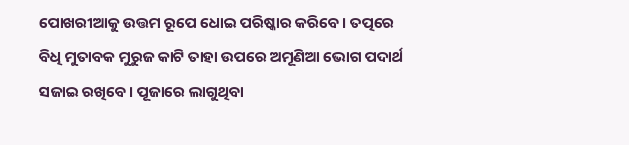ପୋଖରୀଆକୁ ଉତ୍ତମ ରୂପେ ଧୋଇ ପରିଷ୍କାର କରିବେ। ତତ୍ପରେ ବିଧି ମୁତାବକ ମୁରୁଜ କାଟି ତାହା ଉପରେ ଅମୂଣିଆ ଭୋଗ ପଦାର୍ଥ ସଜାଇ ରଖିବେ। ପୂଜାରେ ଲାଗୁଥିବା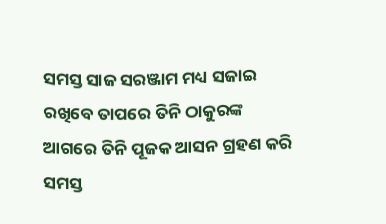ସମସ୍ତ ସାଜ ସରଞ୍ଜାମ ମଧ୍ୟ ସଜାଇ ରଖିବେ ତାପରେ ତିନି ଠାକୁରଙ୍କ ଆଗରେ ତିନି ପୂଜକ ଆସନ ଗ୍ରହଣ କରି ସମସ୍ତ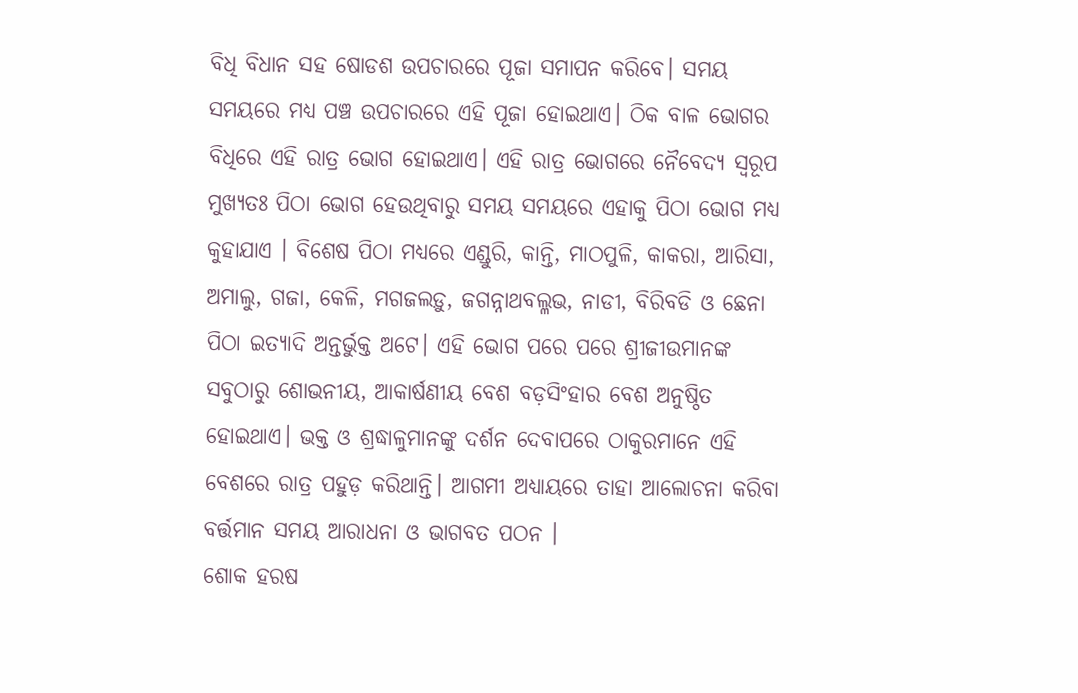ବିଧି ବିଧାନ ସହ ଷୋଡଶ ଉପଚାରରେ ପୂଜା ସମାପନ କରିବେ। ସମୟ ସମୟରେ ମଧ୍ୟ ପଞ୍ଚ ଉପଚାରରେ ଏହି ପୂଜା ହୋଇଥାଏ। ଠିକ ବାଳ ଭୋଗର ବିଧିରେ ଏହି ରାତ୍ର ଭୋଗ ହୋଇଥାଏ। ଏହି ରାତ୍ର ଭୋଗରେ ନୈବେଦ୍ୟ ସ୍ୱରୂପ ମୁଖ୍ୟତଃ ପିଠା ଭୋଗ ହେଉଥିବାରୁ ସମୟ ସମୟରେ ଏହାକୁ ପିଠା ଭୋଗ ମଧ୍ୟ କୁହାଯାଏ । ବିଶେଷ ପିଠା ମଧ୍ୟରେ ଏଣ୍ଡୁରି, କାନ୍ତି, ମାଠପୁଳି, କାକରା, ଆରିସା, ଅମାଲୁ, ଗଜା, କେଳି, ମଗଜଲଡ଼ୁ, ଜଗନ୍ନାଥବଲ୍ଳଭ, ନାଡୀ, ବିରିବଡି ଓ ଛେନା ପିଠା ଇତ୍ୟାଦି ଅନ୍ତର୍ଭୁକ୍ତ ଅଟେ। ଏହି ଭୋଗ ପରେ ପରେ ଶ୍ରୀଜୀଉମାନଙ୍କ ସବୁଠାରୁ ଶୋଭନୀୟ, ଆକାର୍ଷଣୀୟ ବେଶ ବଡ଼ସିଂହାର ବେଶ ଅନୁଷ୍ଠିତ ହୋଇଥାଏ। ଭକ୍ତ ଓ ଶ୍ରଦ୍ଧାଳୁମାନଙ୍କୁ ଦର୍ଶନ ଦେବାପରେ ଠାକୁରମାନେ ଏହି ବେଶରେ ରାତ୍ର ପହୁଡ଼ କରିଥାନ୍ତି। ଆଗମୀ ଅଧ୍ୟାୟରେ ତାହା ଆଲୋଚନା କରିବା ବର୍ତ୍ତମାନ ସମୟ ଆରାଧନା ଓ ଭାଗବତ ପଠନ ।
ଶୋକ ହରଷ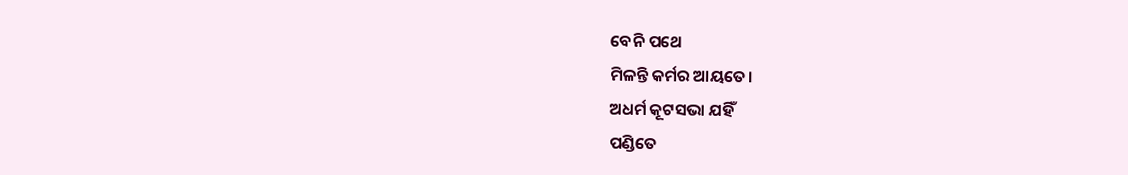ବେନି ପଥେ
ମିଳନ୍ତି କର୍ମର ଆୟତେ।
ଅଧର୍ମ କୂଟସଭା ଯହିଁ
ପଣ୍ଡିତେ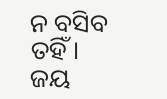ନ ବସିବ ତହିଁ।
ଜୟ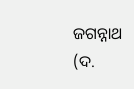ଜଗନ୍ନାଥ (ଦ.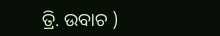ତ୍ରି. ଉବାଚ )